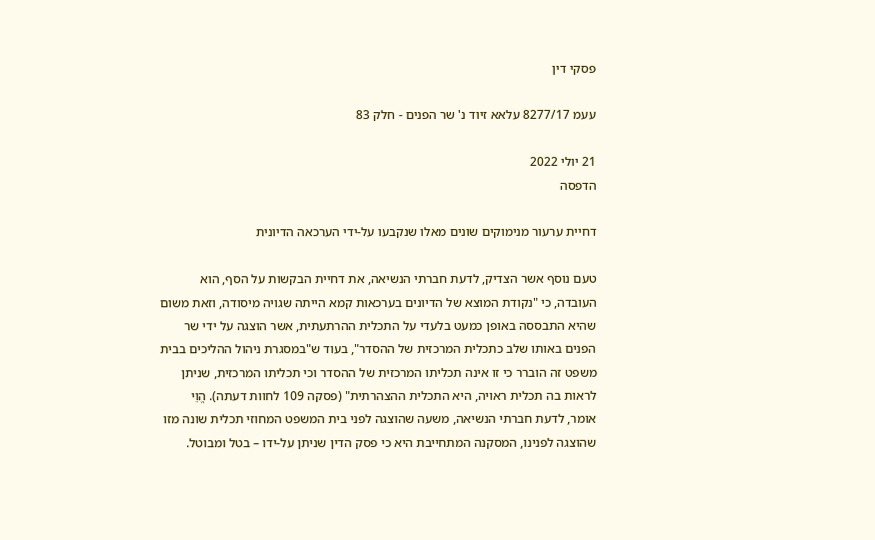פסקי דין

עעמ 8277/17 עלאא זיוד נ' שר הפנים - חלק 83

21 יולי 2022
הדפסה

דחיית ערעור מנימוקים שונים מאלו שנקבעו על-ידי הערכאה הדיונית

טעם נוסף אשר הצדיק, לדעת חברתי הנשיאה, את דחיית הבקשות על הסף, הוא העובדה, כי "נקודת המוצא של הדיונים בערכאות קמא הייתה שגויה מיסודה, וזאת משום שהיא התבססה באופן כמעט בלעדי על התכלית ההרתעתית, אשר הוצגה על ידי שר הפנים באותו שלב כתכלית המרכזית של ההסדר", בעוד ש"במסגרת ניהול ההליכים בבית משפט זה הוברר כי זו אינה תכליתו המרכזית של ההסדר וכי תכליתו המרכזית, שניתן לראות בה תכלית ראויה, היא התכלית ההצהרתית" (פסקה 109 לחוות דעתה). הֱוֵי אומר, לדעת חברתי הנשיאה, משעה שהוצגה לפני בית המשפט המחוזי תכלית שונה מזו שהוצגה לפנינו, המסקנה המתחייבת היא כי פסק הדין שניתן על-ידו – בטל ומבוטל.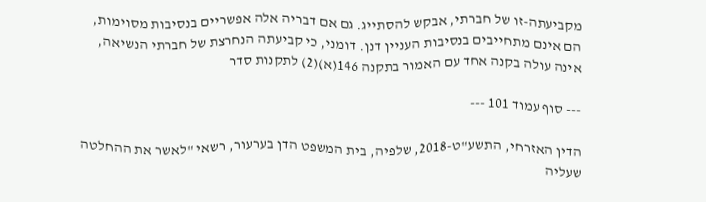מקביעתה-זו של חברתי, אבקש להסתייג. גם אם דבריה אלה אפשריים בנסיבות מסוימות, הם אינם מתחייבים בנסיבות העניין דנן. דומני, כי קביעתה הנחרצת של חברתי הנשיאה, אינה עולה בקנה אחד עם האמור בתקנה 146(א)(2) לתקנות סדר

--- סוף עמוד 101 ---

הדין האזרחי, התשע"ט-2018, שלפיה, בית המשפט הדן בערעור, רשאי "לאשר את ההחלטה שעליה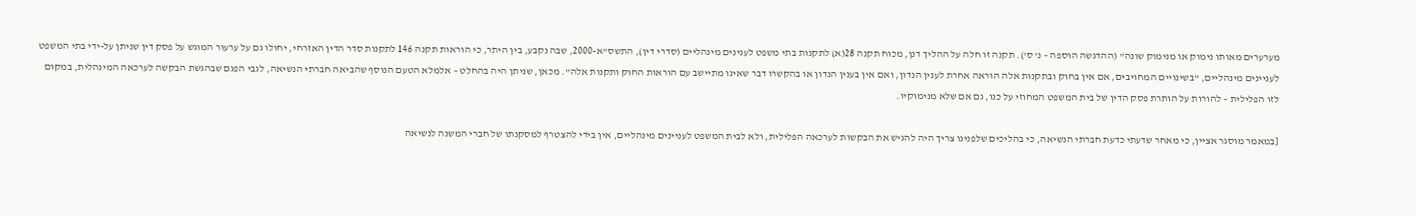מערערים מאותו נימוק או מנימוק שונה" (ההדגשה הוּספה – נ' ס'). תקנה זו חלה על ההליך דנן, מכוח תקנה 28(א) לתקנות בתי משפט לענינים מינהליים (סדרי דין), התשס"א-2000, שבה נקבע, בין היתר, כי הוראות תקנה 146 לתקנות סדר הדין האזרחי, יחולו גם על ערעור המוגש על פסק דין שניתן על-ידי בתי המשפט לעניינים מינהליים, "בשינויים המחויבים, אם אין בחוק ובתקנות אלה הוראה אחרת לענין הנדון, ואם אין בענין הנדון או בהקשרו דבר שאינו מתיישב עם הוראות החוק ותקנות אלה". מכאן, שניתן היה בהחלט – אלמלא הטעם הנוסף שהביאה חברתי הנשיאה, לגבי הפגם שבהגשת הבקשה לערכאה המינהלית, במקום לזו הפלילית – להורות על הותרת פסק הדין של בית המשפט המחוזי על כנו, גם אם שלא מנימוקיו.

[במאמר מוסגר אציין, כי מאחר שדעתי כדעת חברתי הנשיאה, כי בהליכים שלפנינו צריך היה להגיש את הבקשות לערכאה הפלילית, ולא לבית המשפט לעניינים מינהליים, אין בידי להצטרף למסקנתו של חברי המשנה לנשיאה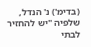(בדימ') נ' הנדל, שלפיה "יש להחזיר לבתי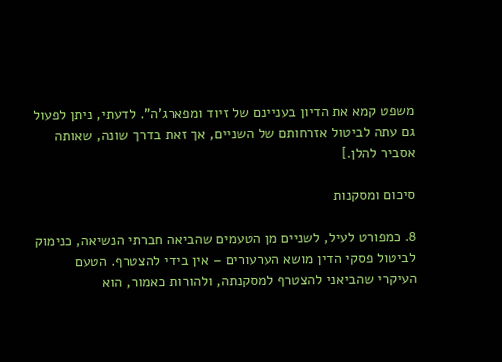משפט קמא את הדיון בעניינם של זיוד ומפארג'ה". לדעתי, ניתן לפעול גם עתה לביטול אזרחותם של השניים, אך זאת בדרך שונה, שאותה אסביר להלן.]

סיכום ומסקנות

8. כמפורט לעיל, לשניים מן הטעמים שהביאה חברתי הנשיאה, כנימוק לביטול פסקי הדין מושא הערעורים – אין בידי להצטרף. הטעם העיקרי שהביאני להצטרף למסקנתה, ולהורות כאמור, הוא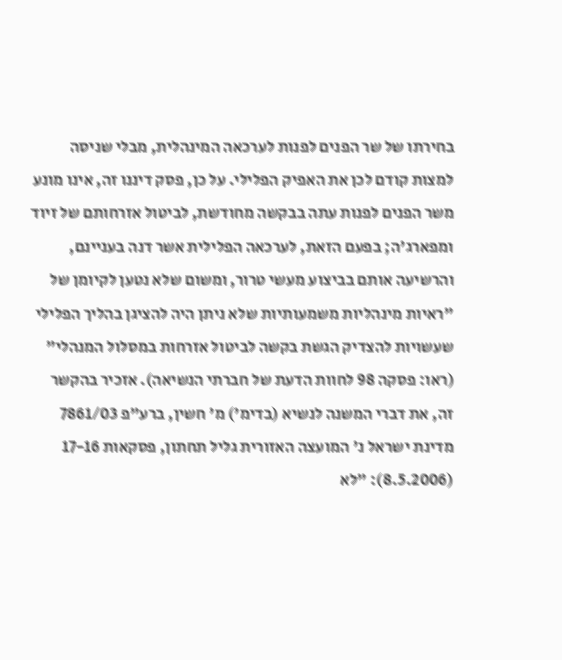בחירתו של שר הפנים לפנות לערכאה המינהלית, מבלי שניסה למצות קודם לכן את האפיק הפלילי. על כן, פסק דיננו זה, אינו מונע משר הפנים לפנות עתה בבקשה מחודשת, לביטול אזרחותם של זיוד ומפארג'ה; בפעם הזאת, לערכאה הפלילית אשר דנה בעניינם, והרשיעה אותם בביצוע מעשי טרור, ומשום שלא נטען לקיומן של "ראיות מינהליות משמעותיות שלא ניתן היה להציגן בהליך הפלילי שעשויות להצדיק הגשת בקשה לביטול אזרחות במסלול המנהלי" (ראו: פסקה 98 לחוות הדעת של חברתי הנשיאה). אזכיר בהקשר זה, את דברי המשנה לנשיא (בדימ') מ' חשין, ברע"פ 7861/03 מדינת ישראל נ' המועצה האזורית גליל תחתון, פסקאות 17-16 (8.5.2006): "לא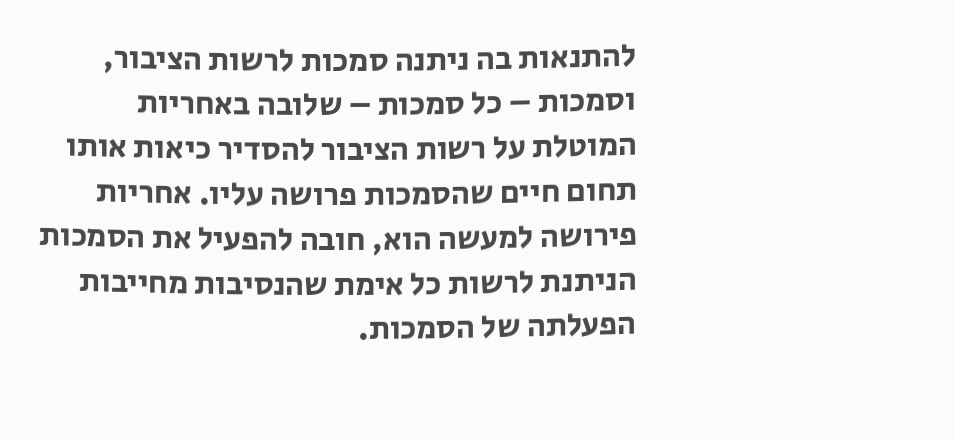להתנאות בה ניתנה סמכות לרשות הציבור, וסמכות – כל סמכות – שלובה באחריות המוטלת על רשות הציבור להסדיר כיאות אותו תחום חיים שהסמכות פרושה עליו. אחריות פירושה למעשה הוא, חובה להפעיל את הסמכות הניתנת לרשות כל אימת שהנסיבות מחייבות הפעלתה של הסמכות.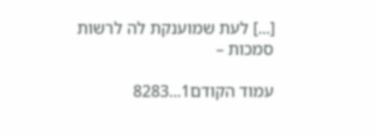[...] לעת שמוענקת לה לרשות סמכות –

עמוד הקודם1...8283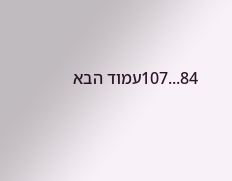84...107עמוד הבא